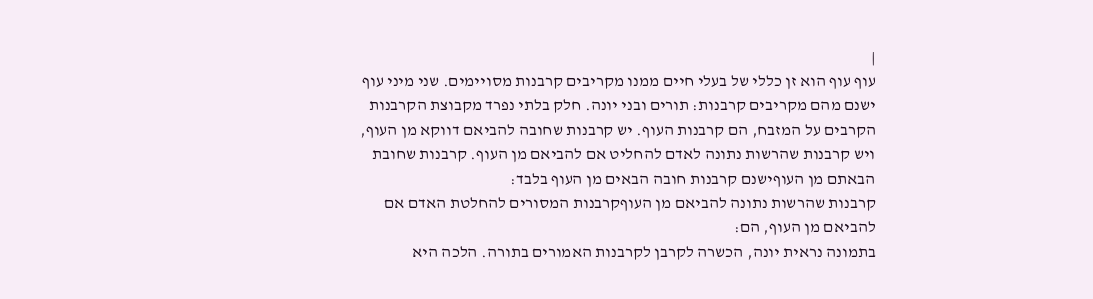|
עוף עוף הוא זן כללי של בעלי חיים ממנו מקריבים קרבנות מסויימים. שני מיני עוף ישנם מהם מקריבים קרבנות: תורים ובני יונה. חלק בלתי נפרד מקבוצת הקרבנות הקרבים על המזבח, הם קרבנות העוף. יש קרבנות שחובה להביאם דווקא מן העוף, ויש קרבנות שהרשות נתונה לאדם להחליט אם להביאם מן העוף. קרבנות שחובת הבאתם מן העוףישנם קרבנות חובה הבאים מן העוף בלבד:
קרבנות שהרשות נתונה להביאם מן העוףקרבנות המסורים להחלטת האדם אם להביאם מן העוף, הם:
בתמונה נראית יונה, הכשרה לקרבן לקרבנות האמורים בתורה. הלכה היא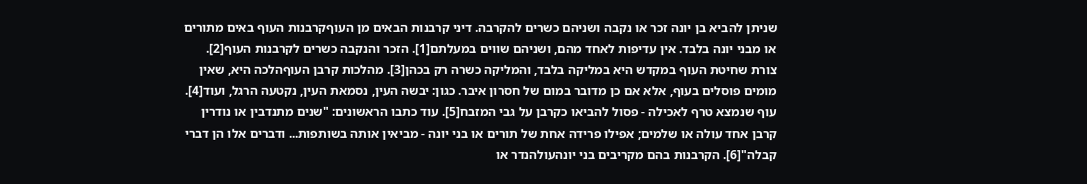שניתן להביא בן יונה זכר או נקבה ושניהם כשרים להקרבה. דיני קרבנות הבאים מן העוףקרבנות העוף באים מתורים או מבני יונה בלבד. אין עדיפות לאחד מהם, ושניהם שווים במעלתם[1]. הזכר והנקבה כשרים לקרבנות העוף[2]. צורת שחיטת העוף במקדש היא במליקה בלבד, והמליקה כשרה רק בכהן[3]. מהלכות קרבן העוףהלכה היא, שאין מומים פוסלים בעוף, אלא אם כן מדובר במום של חסרון איבר. כגון: יבשה העין, נסמאת העין, נקטעה הרגל, ועוד[4]. עוף שנמצא טרף לאכילה - פסול להביאו כקרבן על גבי המזבח[5]. עוד כתבו הראשונים: "שנים מתנדבין או נודרין קרבן אחד עולה או שלמים; אפילו פרידה אחת של תורים או בני יונה - מביאין אותה בשותפות... ודברים אלו הן דברי קבלה"[6]. הקרבנות בהם מקריבים בני יונהעולהנדר או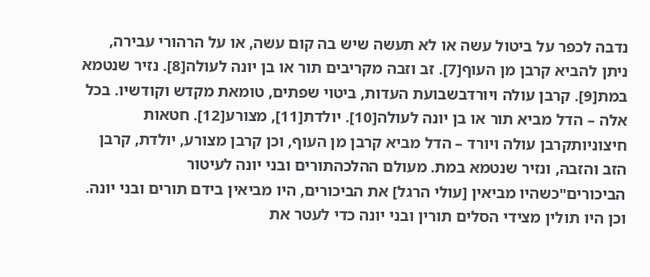נדבה לכפר על ביטול עשה או לא תעשה שיש בה קום עשה, או על הרהורי עבירה, ניתן להביא קרבן מן העוף[7]. זב וזבה מקריבים תור או בן יונה לעולה[8]. נזיר שנטמא במת[9]. קרבן עולה ויורדבשבועת העדות, ביטוי שפתים, טומאת מקדש וקודשיו. בכל אלה – הדל מביא תור או בן יונה לעולה[10]. יולדת[11], מצורע[12]. חטאות חיצוניותקרבן עולה ויורד – הדל מביא קרבן מן העוף, וכן קרבן מצורע, יולדת, קרבן הזב והזבה, ונזיר שנטמא במת. מעולם ההלכהתורים ובני יונה לעיטור הביכורים"כשהיו מביאין [עולי הרגל] את הביכורים, היו מביאין בידם תורים ובני יונה. וכן היו תולין מצידי הסלים תורין ובני יונה כדי לעטר את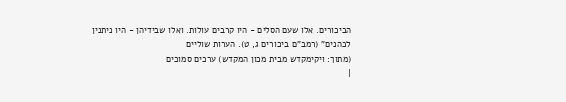הביכורים. אלו שעם הסלים - היו קרבים עולות. ואלו שבידיהן - היו ניתנין לכהנים" (רמב"ם ביכורים ג, ט). הערות שוליים
(מתוך: ויקימקדש מבית מכון המקדש) ערכים סמוכים
|